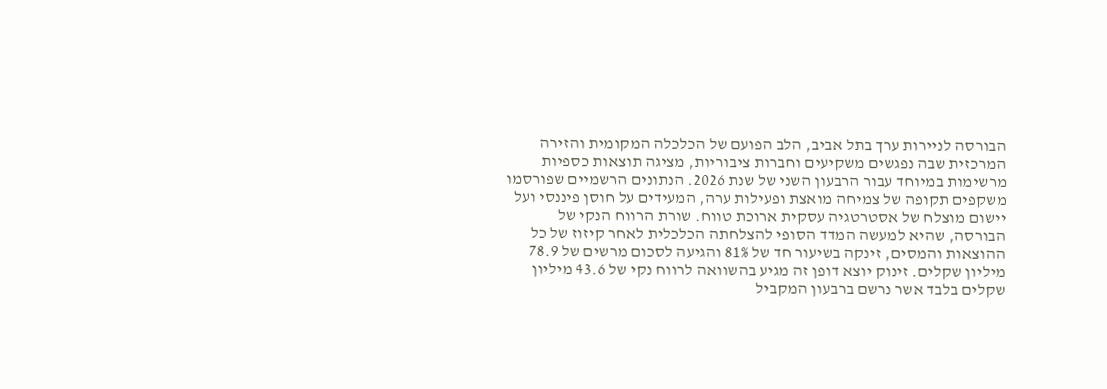הבורסה לניירות ערך בתל אביב, הלב הפועם של הכלכלה המקומית והזירה המרכזית שבה נפגשים משקיעים וחברות ציבוריות, מציגה תוצאות כספיות מרשימות במיוחד עבור הרבעון השני של שנת 2026. הנתונים הרשמיים שפורסמו משקפים תקופה של צמיחה מואצת ופעילות ערה, המעידים על חוסן פיננסי ועל יישום מוצלח של אסטרטגיה עסקית ארוכת טווח. שורת הרווח הנקי של הבורסה, שהיא למעשה המדד הסופי להצלחתה הכלכלית לאחר קיזוז של כל ההוצאות והמסים, זינקה בשיעור חד של 81% והגיעה לסכום מרשים של 78.9 מיליון שקלים. זינוק יוצא דופן זה מגיע בהשוואה לרווח נקי של 43.6 מיליון שקלים בלבד אשר נרשם ברבעון המקביל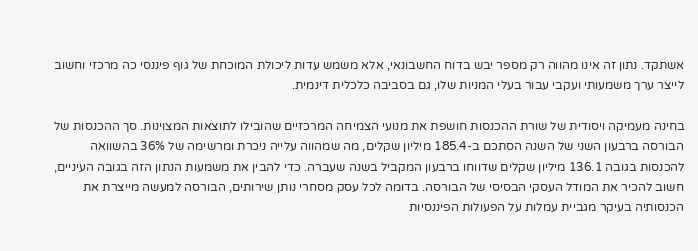אשתקד. נתון זה אינו מהווה רק מספר יבש בדוח החשבונאי, אלא משמש עדות ליכולת המוכחת של גוף פיננסי כה מרכזי וחשוב לייצר ערך משמעותי ועקבי עבור בעלי המניות שלו, גם בסביבה כלכלית דינמית.

בחינה מעמיקה ויסודית של שורת ההכנסות חושפת את מנועי הצמיחה המרכזיים שהובילו לתוצאות המצוינות. סך ההכנסות של הבורסה ברבעון השני של השנה הסתכם ב-185.4 מיליון שקלים, מה שמהווה עלייה ניכרת ומרשימה של 36% בהשוואה להכנסות בגובה 136.1 מיליון שקלים שדווחו ברבעון המקביל בשנה שעברה. כדי להבין את משמעות הנתון הזה בגובה העיניים, חשוב להכיר את המודל העסקי הבסיסי של הבורסה. בדומה לכל עסק מסחרי נותן שירותים, הבורסה למעשה מייצרת את הכנסותיה בעיקר מגביית עמלות על הפעולות הפיננסיות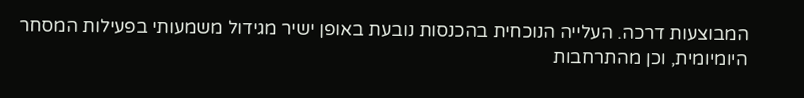המבוצעות דרכה. העלייה הנוכחית בהכנסות נובעת באופן ישיר מגידול משמעותי בפעילות המסחר היומיומית, וכן מהתרחבות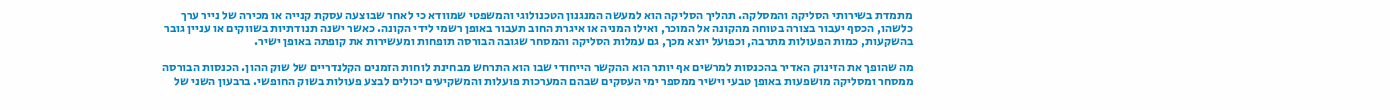מתמדת בשירותי הסליקה והמסלקה. תהליך הסליקה הוא למעשה המנגנון הטכנולוגי והמשפטי שמוודא כי לאחר שבוצעה עסקת קנייה או מכירה של נייר ערך כלשהו, הכסף יעבור בצורה בטוחה מהקונה אל המוכר, ואילו המניה או איגרת החוב תעבור באופן רשמי לידי הקונה. כאשר ישנה תנודתיות בשווקים או עניין גובר בהשקעות, כמות הפעולות מתרבה, וכפועל יוצא מכך, גם עמלות הסליקה והמסחר שגובה הבורסה תופחות ומעשירות את קופתה באופן ישיר.

מה שהופך את הזינוק האדיר בהכנסות למרשים אף יותר הוא ההקשר הייחודי שבו הוא התרחש מבחינת לוחות הזמנים הקלנדריים של שוק ההון. הכנסות הבורסה ממסחר ומסליקה מושפעות באופן טבעי וישיר ממספר ימי העסקים שבהם המערכות פועלות והמשקיעים יכולים לבצע פעולות בשוק החופשי. ברבעון השני של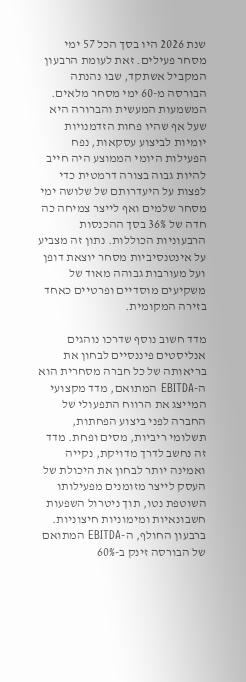שנת 2026 היו בסך הכל 57 ימי מסחר פעילים. זאת לעומת הרבעון המקביל אשתקד, שבו נהנתה הבורסה מ-60 ימי מסחר מלאים. המשמעות המעשית והברורה היא שעל אף שהיו פחות הזדמנויות יומיות לביצוע עסקאות, נפח הפעילות היומי הממוצע היה חייב להיות גבוה בצורה דרמטית כדי לפצות על היעדרותם של שלושה ימי מסחר שלמים ואף לייצר צמיחה כה חדה של 36% בסך ההכנסות הרבעוניות הכוללות. נתון זה מצביע על אינטנסיביות מסחר יוצאת דופן ועל מעורבות גבוהה מאוד של משקיעים מוסדיים ופרטיים כאחד בזירה המקומית.

מדד חשוב נוסף שדרכו נוהגים אנליסטים פיננסיים לבחון את בריאותה של כל חברה מסחרית הוא ה-EBITDA המתואם, מדד מקצועי המייצג את הרווח התפעולי של החברה לפני ביצוע הפחתות, תשלומי ריביות, מסים ופחת. מדד זה נחשב לדרך מדויקת, נקייה ואמינה יותר לבחון את היכולת של העסק לייצר מזומנים מפעילותו השוטפת נטו, תוך ניטרול השפעות חשבונאיות ומימוניות חיצוניות. ברבעון החולף, ה-EBITDA המתואם של הבורסה זינק ב-60%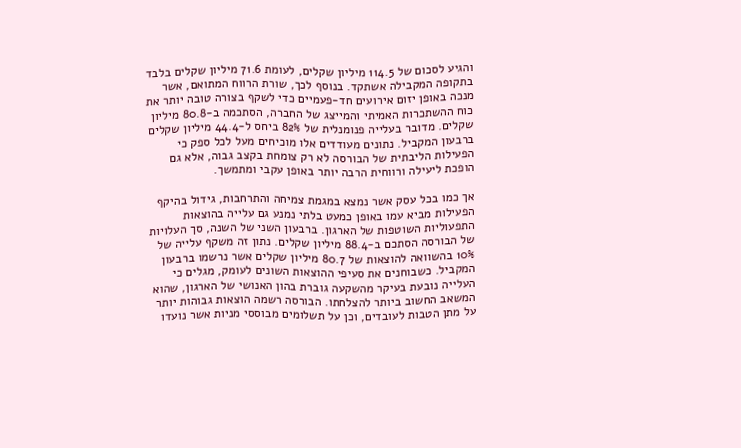והגיע לסכום של 114.5 מיליון שקלים, לעומת 71.6 מיליון שקלים בלבד בתקופה המקבילה אשתקד. בנוסף לכך, שורת הרווח המתואם, אשר מנכה באופן יזום אירועים חד-פעמיים כדי לשקף בצורה טובה יותר את כוח ההשתכרות האמיתי והמייצג של החברה, הסתכמה ב-80.8 מיליון שקלים. מדובר בעלייה פנומנלית של 82% ביחס ל-44.4 מיליון שקלים ברבעון המקביל. נתונים מעודדים אלו מוכיחים מעל לכל ספק כי הפעילות הליבתית של הבורסה לא רק צומחת בקצב גבוה, אלא גם הופכת ליעילה ורווחית הרבה יותר באופן עקבי ומתמשך.

אך כמו בכל עסק אשר נמצא במגמת צמיחה והתרחבות, גידול בהיקף הפעילות מביא עמו באופן כמעט בלתי נמנע גם עלייה בהוצאות התפעוליות השוטפות של הארגון. ברבעון השני של השנה, סך העלויות של הבורסה הסתכם ב-88.4 מיליון שקלים. נתון זה משקף עלייה של 10% בהשוואה להוצאות של 80.7 מיליון שקלים אשר נרשמו ברבעון המקביל. כשבוחנים את סעיפי ההוצאות השונים לעומק, מגלים כי העלייה נובעת בעיקר מהשקעה גוברת בהון האנושי של הארגון, שהוא המשאב החשוב ביותר להצלחתו. הבורסה רשמה הוצאות גבוהות יותר על מתן הטבות לעובדים, וכן על תשלומים מבוססי מניות אשר נועדו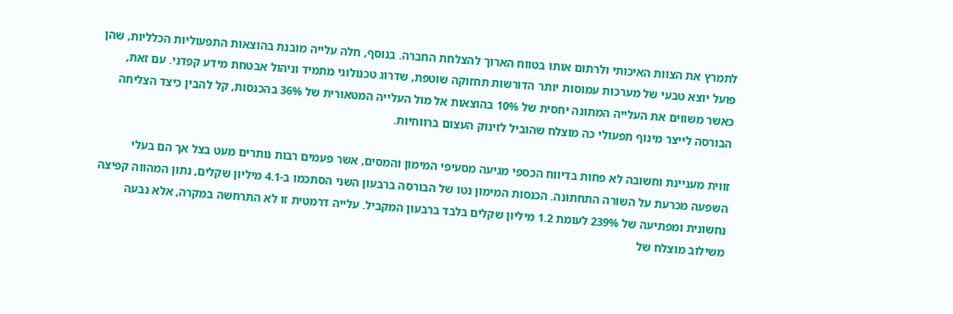לתמרץ את הצוות האיכותי ולרתום אותו בטווח הארוך להצלחת החברה. בנוסף, חלה עלייה מובנת בהוצאות התפעוליות הכלליות, שהן פועל יוצא טבעי של מערכות עמוסות יותר הדורשות תחזוקה שוטפת, שדרוג טכנולוגי מתמיד וניהול אבטחת מידע קפדני. עם זאת, כאשר משווים את העלייה המתונה יחסית של 10% בהוצאות אל מול העלייה המטאורית של 36% בהכנסות, קל להבין כיצד הצליחה הבורסה לייצר מינוף תפעולי כה מוצלח שהוביל לזינוק העצום ברווחיות.

זווית מעניינת וחשובה לא פחות בדיווח הכספי מגיעה מסעיפי המימון והמסים, אשר פעמים רבות נותרים מעט בצל אך הם בעלי השפעה מכרעת על השורה התחתונה. הכנסות המימון נטו של הבורסה ברבעון השני הסתכמו ב-4.1 מיליון שקלים, נתון המהווה קפיצה נחשונית ומפתיעה של 239% לעומת 1.2 מיליון שקלים בלבד ברבעון המקביל. עלייה דרמטית זו לא התרחשה במקרה, אלא נבעה משילוב מוצלח של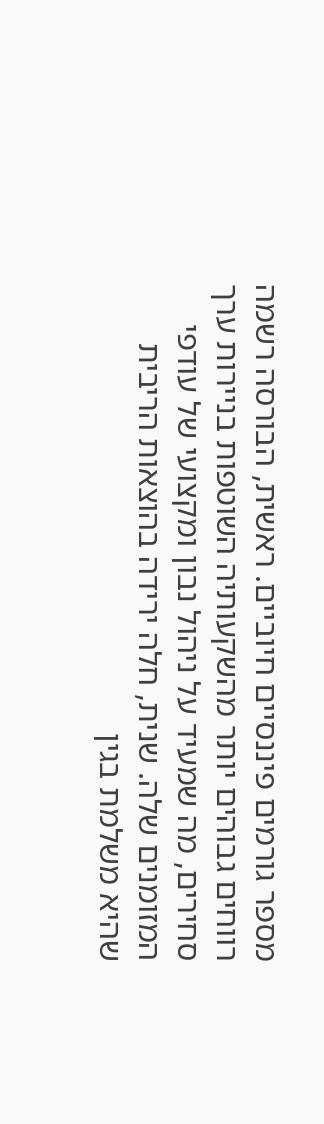מספר גורמים פיננסיים חיוביים. ראשית, הבורסה רשמה רווחים גבוהים יותר מהשקעותיה השוטפות בניירות ערך סחירים, מה שמעיד על ניהול נבון ומקצועי של עודפי המזומנים שלה. שנית, חלה ירידה בהוצאות הריבית שהיא משלמת בגין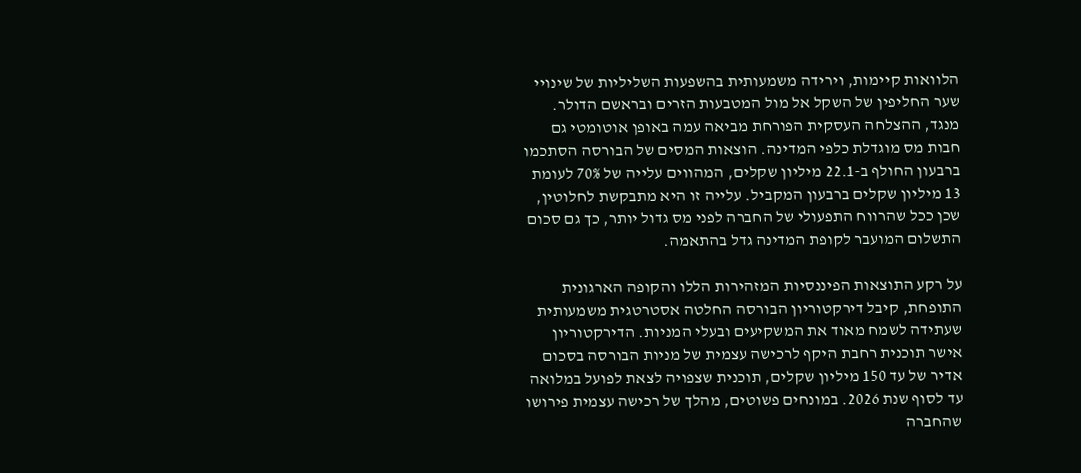הלוואות קיימות, וירידה משמעותית בהשפעות השליליות של שינויי שער החליפין של השקל אל מול המטבעות הזרים ובראשם הדולר. מנגד, ההצלחה העסקית הפורחת מביאה עמה באופן אוטומטי גם חבות מס מוגדלת כלפי המדינה. הוצאות המסים של הבורסה הסתכמו ברבעון החולף ב-22.1 מיליון שקלים, המהווים עלייה של 70% לעומת 13 מיליון שקלים ברבעון המקביל. עלייה זו היא מתבקשת לחלוטין, שכן ככל שהרווח התפעולי של החברה לפני מס גדול יותר, כך גם סכום התשלום המועבר לקופת המדינה גדל בהתאמה.

על רקע התוצאות הפיננסיות המזהירות הללו והקופה הארגונית התופחת, קיבל דירקטוריון הבורסה החלטה אסטרטגית משמעותית שעתידה לשמח מאוד את המשקיעים ובעלי המניות. הדירקטוריון אישר תוכנית רחבת היקף לרכישה עצמית של מניות הבורסה בסכום אדיר של עד 150 מיליון שקלים, תוכנית שצפויה לצאת לפועל במלואה עד לסוף שנת 2026. במונחים פשוטים, מהלך של רכישה עצמית פירושו שהחברה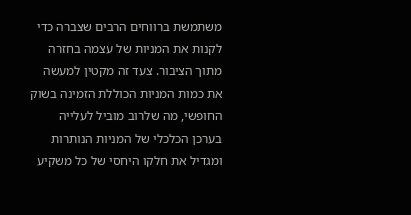משתמשת ברווחים הרבים שצברה כדי לקנות את המניות של עצמה בחזרה מתוך הציבור. צעד זה מקטין למעשה את כמות המניות הכוללת הזמינה בשוק החופשי, מה שלרוב מוביל לעלייה בערכן הכלכלי של המניות הנותרות ומגדיל את חלקו היחסי של כל משקיע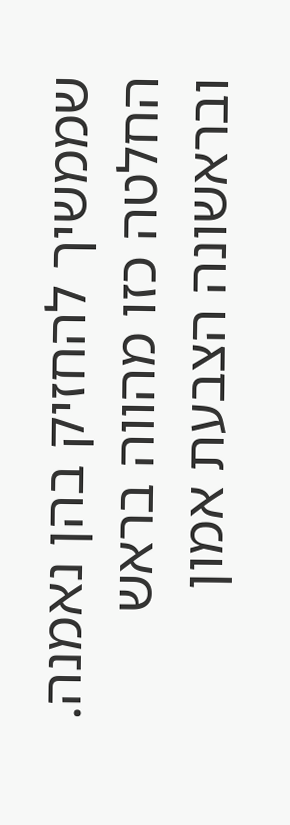שממשיך להחזיק בהן נאמנה. החלטה כזו מהווה בראש ובראשונה הצבעת אמון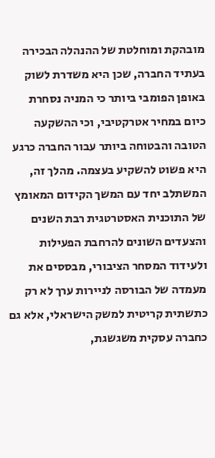מובהקת ומוחלטת של ההנהלה הבכירה בעתיד החברה, שכן היא משדרת לשוק באופן הפומבי ביותר כי המניה נסחרת כיום במחיר אטרקטיבי, וכי ההשקעה הטובה והבטוחה ביותר עבור החברה כרגע היא פשוט להשקיע בעצמה. מהלך זה, המשתלב יחד עם המשך הקידום המאומץ של התוכנית האסטרטגית רבת השנים והצעדים השונים להרחבת הפעילות ולעידוד המסחר הציבורי, מבססים את מעמדה של הבורסה לניירות ערך לא רק כתשתית קריטית למשק הישראלי, אלא גם כחברה עסקית משגשגת,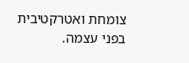צומחת ואטרקטיבית בפני עצמה.